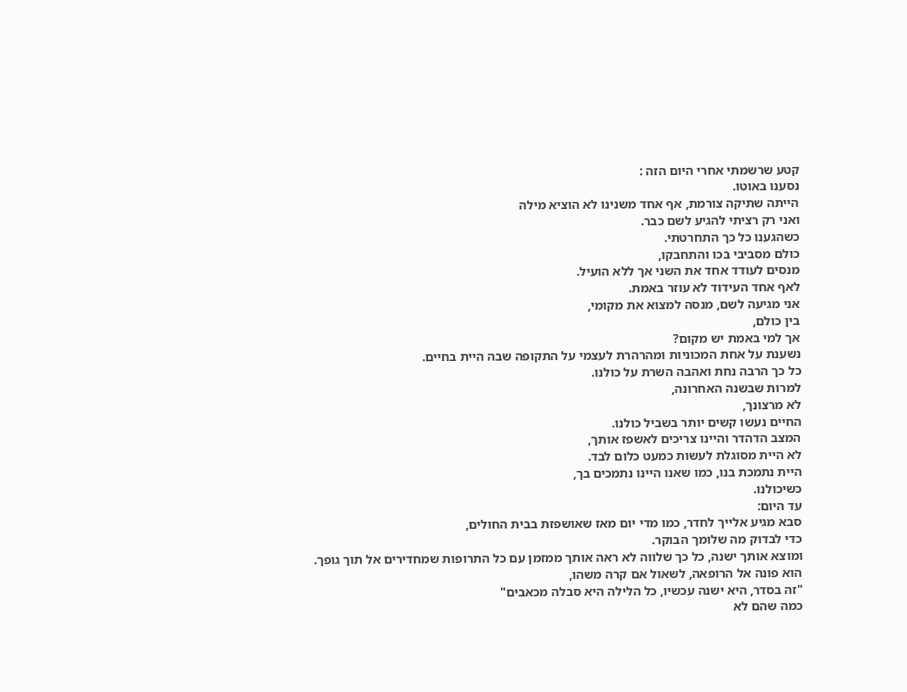קטע שרשמתי אחרי היום הזה :
נסענו באוטו.
הייתה שתיקה צורמת, אף אחד משנינו לא הוציא מילה
ואני רק רציתי להגיע לשם כבר.
כשהגענו כל כך התחרטתי.
כולם מסביבי בכו והתחבקו,
מנסים לעודד אחד את השני אך ללא הועיל.
לאף אחד העידוד לא עוזר באמת.
אני מגיעה לשם, מנסה למצוא את מקומי,
בין כולם,
אך למי באמת יש מקום?
נשענת על אחת המכוניות ומהרהרת לעצמי על התקופה שבה היית בחיים.
כל כך הרבה נחת ואהבה השרת על כולנו.
למרות שבשנה האחרונה,
לא מרצונך,
החיים נעשו קשים יותר בשביל כולנו.
המצב הדהדר והיינו צריכים לאשפז אותך,
לא היית מסוגלת לעשות כמעט כלום לבד.
היית נתמכת בנו, כמו שאנו היינו נתמכים בך,
כשיכולנו.
עד היום:
סבא מגיע אלייך לחדר, כמו מדי יום מאז שאושפזת בבית החולים,
כדי לבדוק מה שלומך הבוקר.
ומוצא אותך ישנה, כל כך שלווה לא ראה אותך ממזמן עם כל התרופות שמחדירים אל תוך גופך.
הוא פונה אל הרופאה, לשאול אם קרה משהו,
"זה בסדר, היא ישנה עכשיו, כל הלילה היא סבלה מכאבים"
כמה שהם לא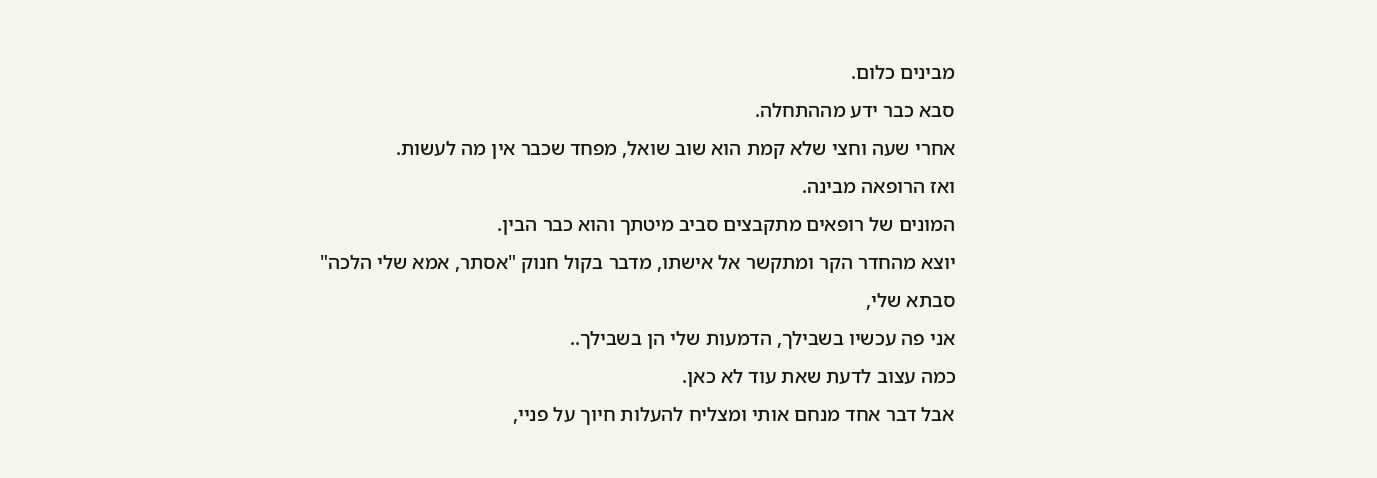מבינים כלום.
סבא כבר ידע מההתחלה.
אחרי שעה וחצי שלא קמת הוא שוב שואל, מפחד שכבר אין מה לעשות.
ואז הרופאה מבינה.
המונים של רופאים מתקבצים סביב מיטתך והוא כבר הבין.
יוצא מהחדר הקר ומתקשר אל אישתו, מדבר בקול חנוק "אסתר, אמא שלי הלכה"
סבתא שלי,
אני פה עכשיו בשבילך, הדמעות שלי הן בשבילך..
כמה עצוב לדעת שאת עוד לא כאן.
אבל דבר אחד מנחם אותי ומצליח להעלות חיוך על פניי,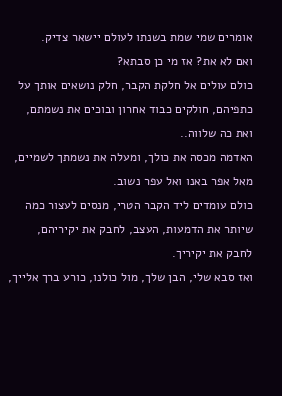אומרים שמי שמת בשנתו לעולם יישאר צדיק.
ואם לא את? אז מי כן סבתא?
כולם עולים אל חלקת הקבר, חלק נושאים אותך על כתפיהם, חולקים כבוד אחרון ובוכים את נשמתם,
ואת כה שלווה..
האדמה מכסה את כולך, ומעלה את נשמתך לשמיים,
מאל אפר באנו ואל עפר נשוב.
כולם עומדים ליד הקבר הטרי, מנסים לעצור כמה שיותר את הדמעות, העצב, לחבק את יקיריהם,
לחבק את יקיריך.
ואז סבא שלי, הבן שלך, מול כולנו, כורע ברך אלייך,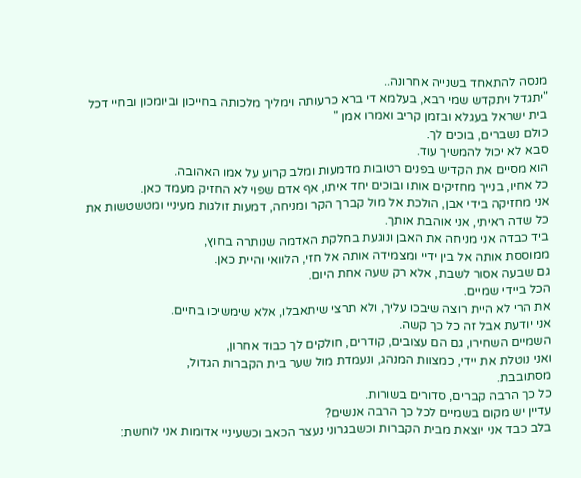מנסה להתאחד בשנייה אחרונה..
"יתגדל ויתקדש שמי רבא, בעלמא די ברא כרעותה וימליך מלכותה בחייכון וביומכון ובחיי דכל בית ישראל בעגלא ובזמן קריב ואמרו אמן "
כולם נשברים, בוכים לך.
סבא לא יכול להמשיך עוד.
הוא מסיים את הקדיש בפנים רטובות מדמעות ומלב קרוע על אמו האהובה.
כל אחיו, בנייך מחזיקים אותו ובוכים יחד איתו, אף אדם שפוי לא החזיק מעמד כאן.
אני מחזיקה בידי אבן, הולכת אל מול קברך הקר ומניחה, דמעות זולגות מעיניי ומטשטשות את כל שדה ראיתי, אני אוהבת אותך.
ביד כבדה אני מניחה את האבן ונוגעת בחלקת האדמה שנותרה בחוץ,
ממוססת אותה אל בין ידיי ומצמידה אותה אל חזי, הלוואי והיית כאן.
גם שבעה אסור לשבת, אלא רק שעה אחת היום.
הכל ביידי שמיים.
את הרי לא היית רוצה שיבכו עליך, ולא תרצי שיתאבלו, אלא שימשיכו בחיים.
אני יודעת אבל זה כל כך קשה.
השמיים השחירו, גם הם עצובים, קודרים, חולקים לך כבוד אחרון,
ואני נוטלת את יידי, כמצוות המנהג, ונעמדת מול שער בית הקברות הגדול,
מסתובבת.
כל כך הרבה קברים, סדורים בשורות.
עדיין יש מקום בשמיים לכל כך הרבה אנשים?
בלב כבד אני יוצאת מבית הקברות וכשבגרוני נעצר הכאב וכשעיניי אדומות אני לוחשת: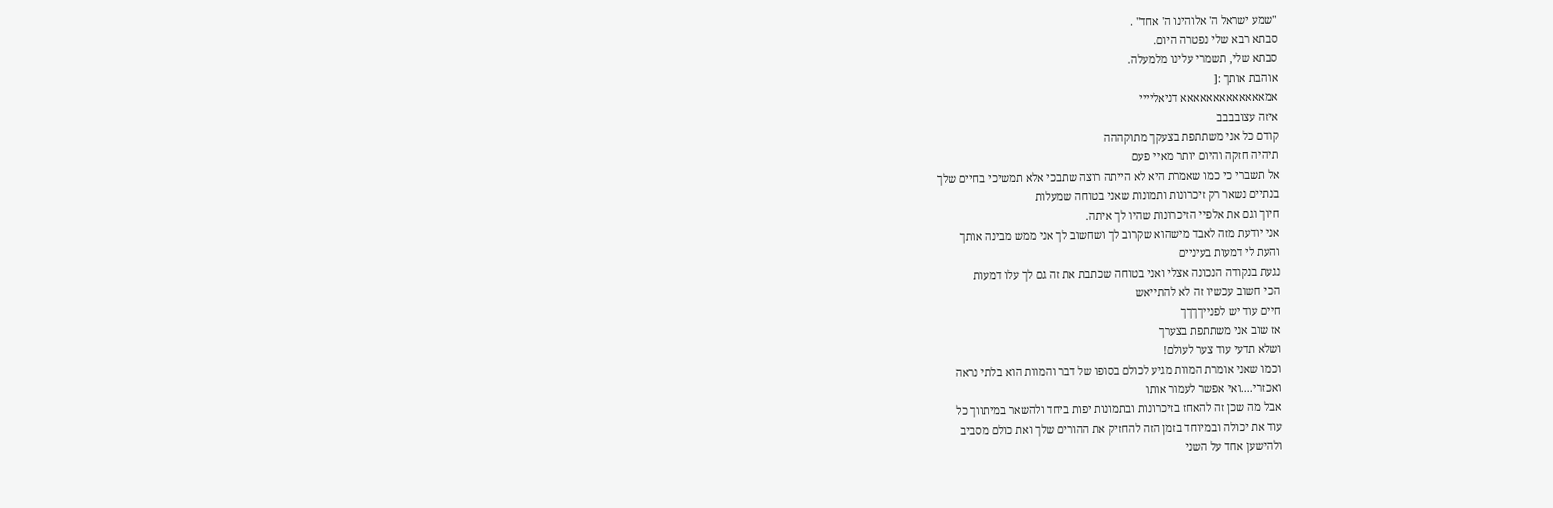"שמע ישראל ה' אלוהינו ה' אחד" .
סבתא רבא שלי נפטרה היום.
סבתא שלי, תשמרי עלינו מלמעלה.
אוהבת אותך :[
אמאאאאאאאאאאאאא דניאליייי
איזה עצובבבב
קודם כל אני משתתפת בצעקך מתוקההה
תיהיה חזקה והיום יותר מאיי פעם
אל תשברי כי כמו שאמרת היא לא הייתה רוצה שתבכי אלא תמשיכי בחיים שלך
בנתיים נשאר רק זיכרונות ותמונות שאני בטוחה שמעלות
חיוך וגם את אלפיי הזיכרונות שהיו לך איתה.
אני יודעת מזה לאבד מישהוא שקרוב לך ושחשוב לך אני ממש מבינה אותך
והעת לי דמעות בעיניים
נגעת בנקודה הנכונה אצלי ואני בטוחה שכתבת את זה גם לך עלו דמעות
הכי חשוב עכשיו זה לא להתייאש
חיים עוד יש לפנייךךךך
אז שוב אני משתתפת בצערך
ושלא תדעי עוד צער לעולם!
וכמו שאני אומרת המוות מגיע לכולם בסופו של דבר והמוות הוא בלתי נראה
ואכזרי....ואי אפשר לעמור אותו
אבל מה שכן זה להאחז בזיכרונות ובתמונות יפות ביחד ולהשאר במיתווך כל
עוד את יכולה ובמיוחד בזמן הזה להחזיק את ההורים שלך ואת כולם מסביב
ולהישען אחד על השני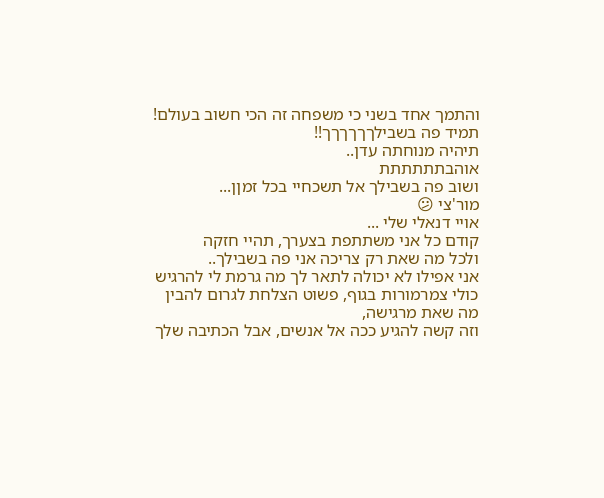והתמך אחד בשני כי משפחה זה הכי חשוב בעולם!
תמיד פה בשבילךךךךךך!!
תיהיה מנוחתה עדן..
אוהבתתתתתת
ושוב פה בשבילך אל תשכחיי בכל זמןן...
מור'צי 😕
אויי דנאלי שלי ...
קודם כל אני משתתפת בצערך, תהיי חזקה
ולכל מה שאת רק צריכה אני פה בשבילך..
אני אפילו לא יכולה לתאר לך מה גרמת לי להרגיש
כולי צמרמורות בגוף, פשוט הצלחת לגרום להבין מה שאת מרגישה,
וזה קשה להגיע ככה אל אנשים, אבל הכתיבה שלך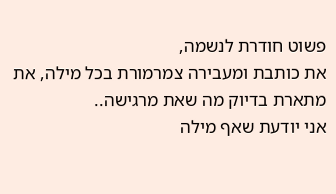פשוט חודרת לנשמה,
את כותבת ומעבירה צמרמורת בכל מילה, את מתארת בדיוק מה שאת מרגישה..
אני יודעת שאף מילה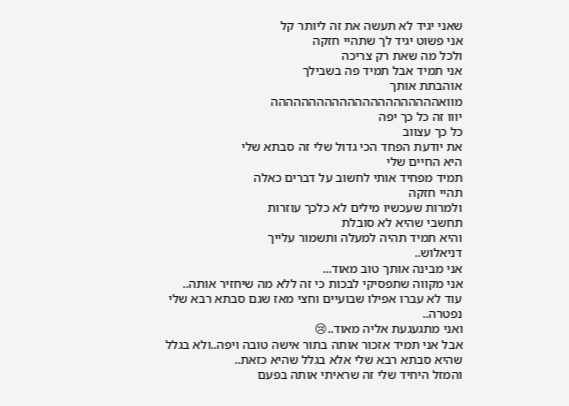שאני יגיד לא תעשה את זה ליותר קל
אני פשוט יגיד לך שתהיי חזקה
ולכל מה שאת רק צריכה
אני תמיד אבל תמיד פה בשבילך
אוהבתת אותך
מוואהההההההההההההההההההההה
יווו זה כל כך יפה
כל כך עצווב
את יודעת הפחד הכי גדול שלי זה סבתא שלי
היא החיים שלי
תמיד מפחיד אותי לחשוב על דברים כאלה
תהיי חזקה
ולמרות שעכשיו מילים לא כלכך עוזרות
תחשבי שהיא לא סובלת
והיא תמיד תהיה למעלה ותשמור עלייך
דניאלוש..
אני מבינה אותך טוב מאוד...
אני מקווה שתפסיקי לבכות כי זה ללא מה שיחזיר אותה..
עוד לא עברו אפילו שבועיים וחצי מאז שגם סבתא רבא שלי נפטרה..
ואני מתגעגעת אליה מאוד..😢
אבל אני תמיד אזכור אותה בתור אישה טובה ויפה..ולא בגלל שהיא סבתא רבא שלי אלא בגלל שהיא כזאת..
והמזל היחיד שלי זה שראיתי אותה בפעם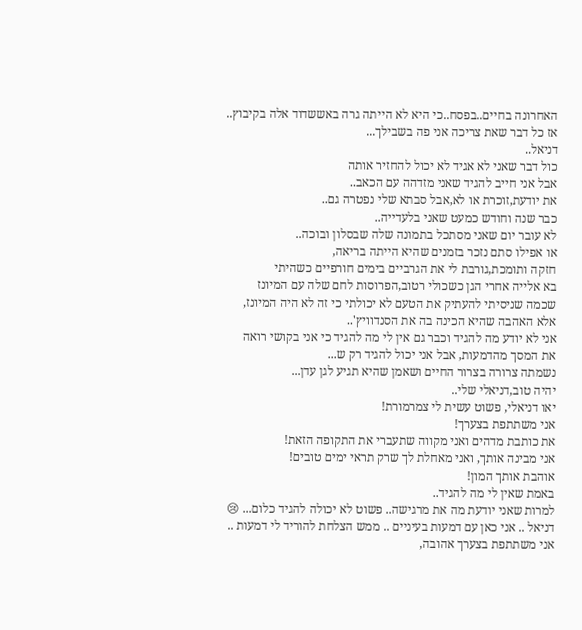האחרונה בחיים..בפסח..כי היא לא הייתה גרה באששדוד אלה בקיבוץ..
אז כל דבר שאת צריכה אני פה בשבילך...
דניאל..
כול דבר שאני לא אגיד לא יכול להחזיר אותה
אבל אני חייב להגיד שאני מזדהה עם הכאב..
את יודעת,זוכרת או לא,אבל סבתא שלי נפטרה גם..
כבר שנה וחודש כמעט שאני בלעדייה..
לא עובר יום שאני מסתכל בתמונה שלה שבסלון ובוכה..
או אפילו סתם נזכר בזמנים שהיא הייתה בריאה,
חזקה ותומכת,גורבת לי את הגרביים בימים חורפיים כשהיתי
בא אלייה אחרי הגן כשכולי רטוב,הפרוסות לחם שלה עם המיונז
שכמה שניסיתי להעתיק את הטעם לא יכולתי כי זה לא היה המיונז,
אלא האהבה שהיא הכינה בה את הסנדוויץ'..
אני לא יודע מה להגיד וכבר גם אין לי מה להגיד כי אני בקושי רואה
את המסך מהדמעות, אבל אני יכול להגיד רק ש...
נשמתה צרורה בצרור החיים ושאמן שהיא תגיע לגן עדן...
יהיה טוב,דניאלי שלי..
יאו דניאלי, פשוט עשית לי צמרמורת!
אני משתתפת בצערך!
את כותבת מדהים ואני מקווה שתעברי את התקופה הזאת!
אני מבינה אותך, ואני מאחלת לך שרק תראי ימים טובים!
אוהבת אותך המון!
באמת שאין לי מה להגיד..
למרות שאני יודעת מה את מרגישה.. פשוט לא יכולה להגיד כלום... 😢
דניאל .. אני כאן עם דמעות בעיניים .. ממש הצלחת להוריד לי דמעות ..
אני משתתפת בצערך אהובה,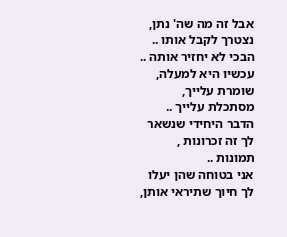אבל זה מה שה' נתן, נצטרך לקבל אותו .. הבכי לא יחזיר אותה ..
עכשיו היא למעלה, שומרת עלייך, מסתכלת עלייך .. הדבר היחידי שנשאר לך זה זכרונות , תמונות ..
אני בטוחה שהן יעלו לך חיוך שתיראי אותן,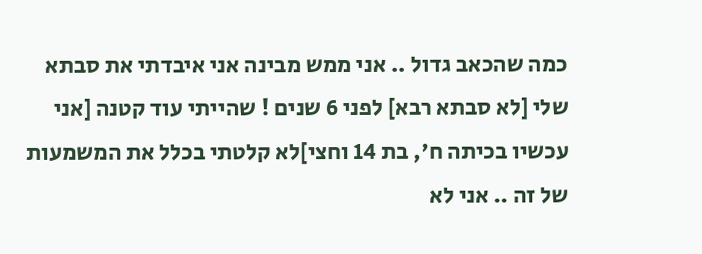כמה שהכאב גדול .. אני ממש מבינה אני איבדתי את סבתא שלי [לא סבתא רבא] לפני 6 שנים ! שהייתי עוד קטנה [אני עכשיו בכיתה ח', בת 14 וחצי]לא קלטתי בכלל את המשמעות של זה .. אני לא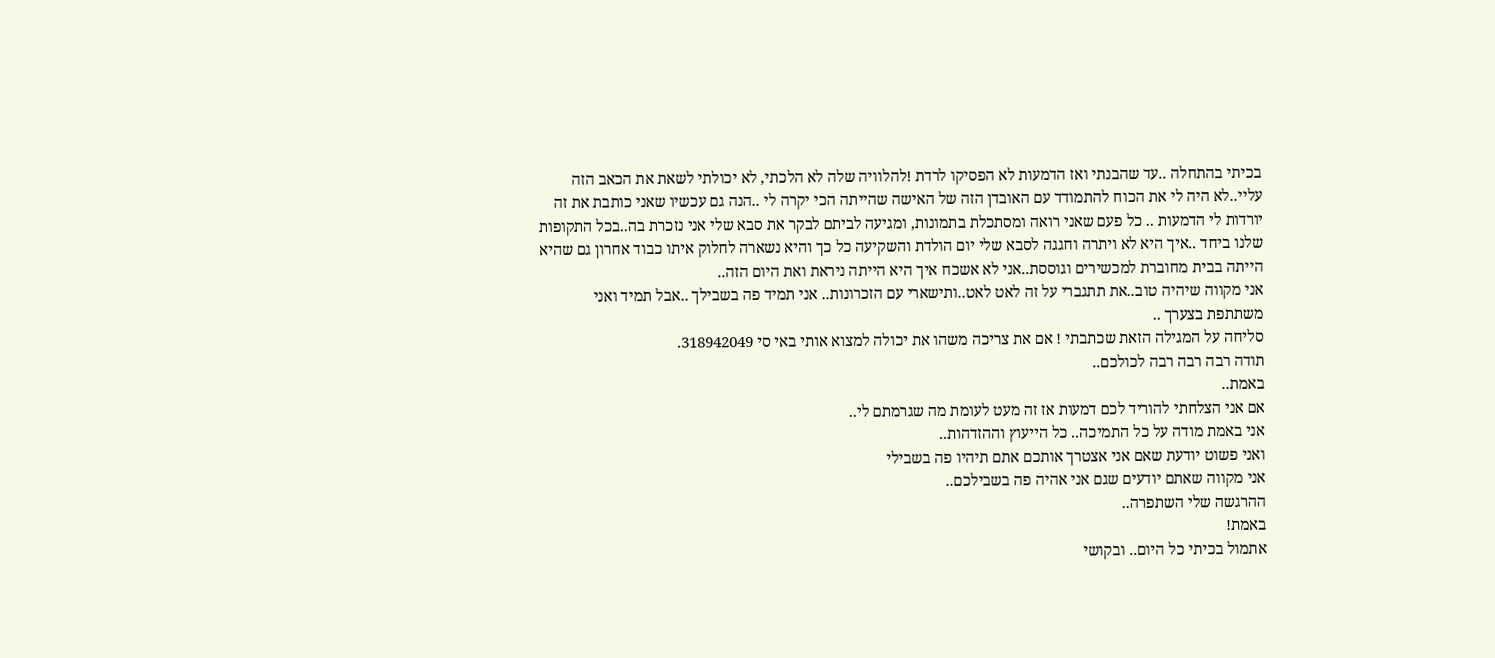בכיתי בהתחלה ..עד שהבנתי ואז הדמעות לא הפסיקו לרדת !להלוויה שלה לא הלכתי, לא יכולתי לשאת את הכאב הזה עליי..לא היה לי את הכוח להתמודד עם האובדן הזה של האישה שהייתה הכי יקרה לי ..הנה גם עכשיו שאני כותבת את זה יורדות לי הדמעות .. כל פעם שאני רואה ומסתכלת בתמונות, ומגיעה לביתם לבקר את סבא שלי אני נזכרת בה..בכל התקופות שלנו ביחד ..איך היא לא ויתרה וחגגה לסבא שלי יום הולדת והשקיעה כל כך והיא נשארה לחלוק איתו כבוד אחרון גם שהיא הייתה בבית מחוברת למכשירים וגוססת..אני לא אשכח איך היא הייתה ניראת ואת היום הזה..
אני מקווה שיהיה טוב..את תתגברי על זה לאט לאט..ותישארי עם הזכרונות.. אני תמיד פה בשבילך ..אבל תמיד ואני משתתפת בצערך ..
סליחה על המגילה הזאת שכתבתי ! אם את צריכה משהו את יכולה למצוא אותי באי סי 318942049.
תודה רבה רבה רבה לכולכם..
באמת..
אם אני הצלחתי להוריד לכם דמעות אז זה מעט לעומת מה שגרמתם לי..
אני באמת מודה על כל התמיכה.. כל הייעוץ וההזדהות..
ואני פשוט יודעת שאם אני אצטרך אותכם אתם תיהיו פה בשבילי
אני מקווה שאתם יודעים שגם אני אהיה פה בשבילכם..
ההרגשה שלי השתפרה..
באמת!
אתמול בכיתי כל היום.. ובקושי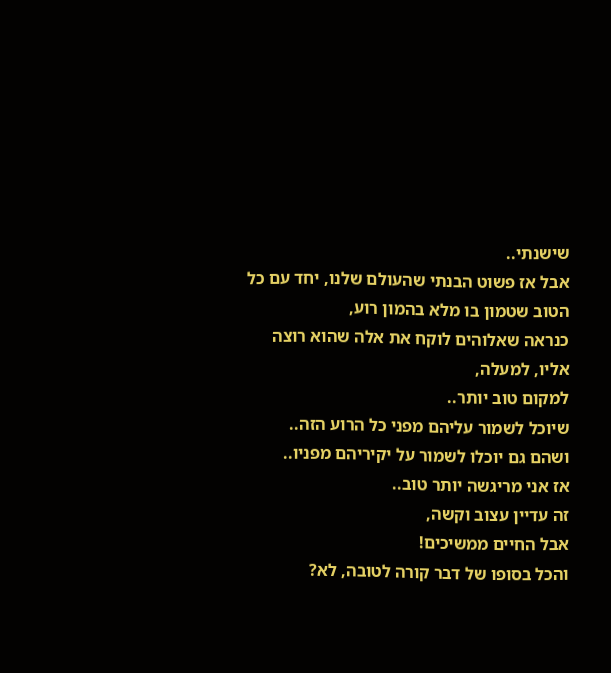שישנתי..
אבל אז פשוט הבנתי שהעולם שלנו, יחד עם כל הטוב שטמון בו מלא בהמון רוע,
כנראה שאלוהים לוקח את אלה שהוא רוצה אליו, למעלה,
למקום טוב יותר..
שיוכל לשמור עליהם מפני כל הרוע הזה..
ושהם גם יוכלו לשמור על יקיריהם מפניו..
אז אני מריגשה יותר טוב..
זה עדיין עצוב וקשה,
אבל החיים ממשיכים!
והכל בסופו של דבר קורה לטובה, לא?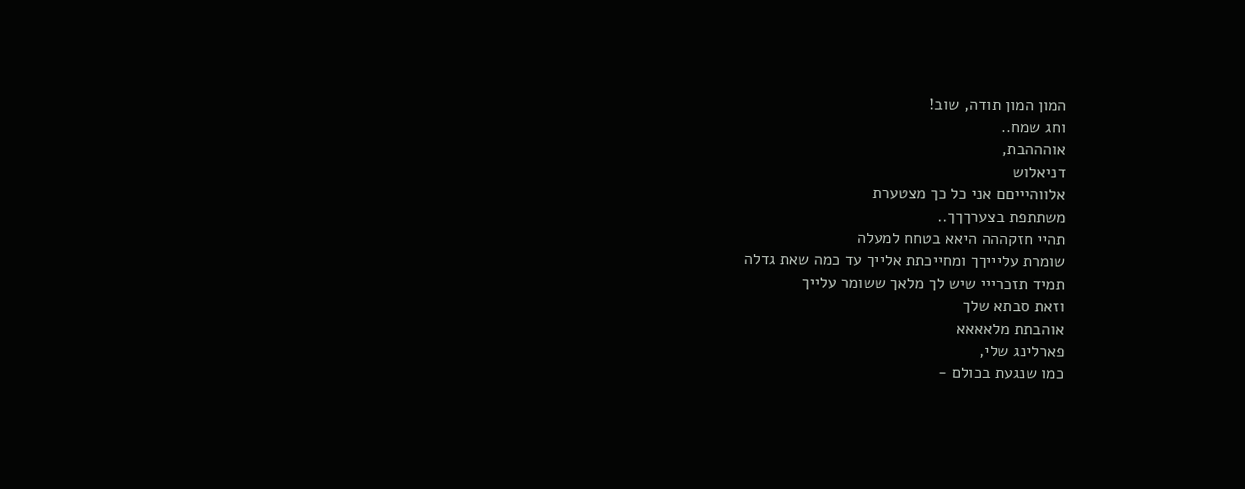המון המון תודה, שוב!
וחג שמח..
אוהההבת,
דניאלוש
אלווהיייםם אני כל כך מצטערת
משתתפת בצערךךך..
תהיי חזקההה היאא בטחח למעלה
שומרת עליייךך ומחייכתת אלייך עד כמה שאת גדלה
תמיד תזכרייי שיש לך מלאך ששומר עלייך
וזאת סבתא שלך
אוהבתת מלאאאא
פארלינג שלי,
כמו שנגעת בכולם -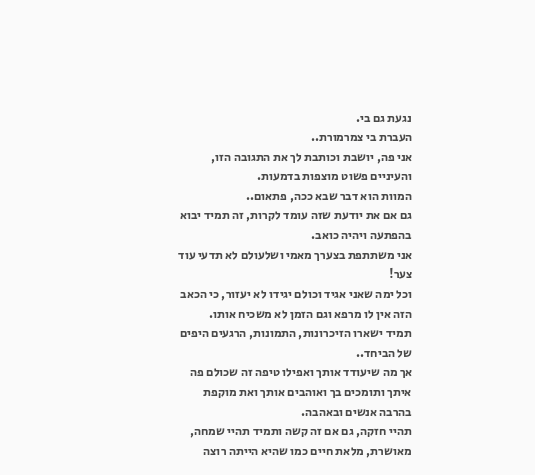נגעת גם בי.
העברת בי צמרמורת..
אני פה, יושבת וכותבת לך את התגובה הזו, והעיניים פשוט מוצפות בדמעות.
המוות הוא דבר שבא ככה, פתאום..
גם אם את יודעת שזה עומד לקרות, זה תמיד יבוא בהפתעה ויהיה כואב.
אני משתתפת בצערך מאמי ושלעולם לא תדעי עוד צער!
וכל ימה שאני אגיד וכולם יגידו לא יעזור, כי הכאב הזה אין לו מרפא וגם הזמן לא משכיח אותו.
תמיד ישארו הזיכרונות, התמונות, הרגעים היפים של הביחד..
אך מה שיעודד אותך ואפילו טיפה זה שכולם פה איתך ותומכים בך ואוהבים אותך ואת מוקפת בהרבה אנשים ובאהבה.
תהיי חזקה, גם אם זה קשה ותמיד תהיי שמחה, מאושרת, מלאת חיים כמו שהיא הייתה רוצה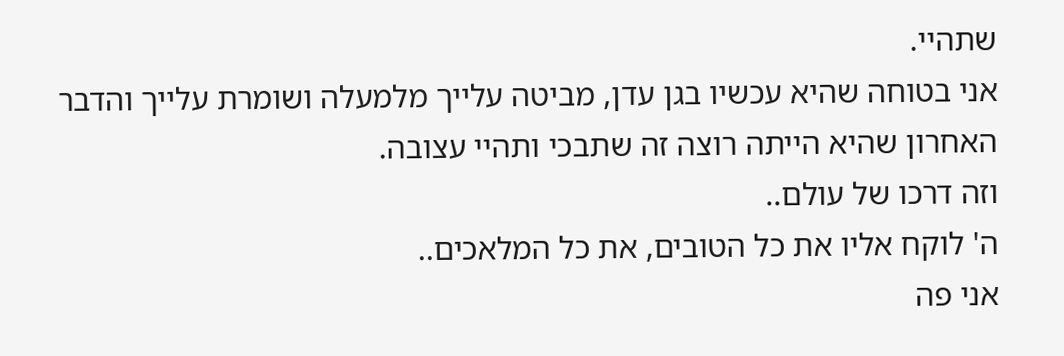שתהיי.
אני בטוחה שהיא עכשיו בגן עדן, מביטה עלייך מלמעלה ושומרת עלייך והדבר האחרון שהיא הייתה רוצה זה שתבכי ותהיי עצובה.
וזה דרכו של עולם..
ה' לוקח אליו את כל הטובים, את כל המלאכים..
אני פה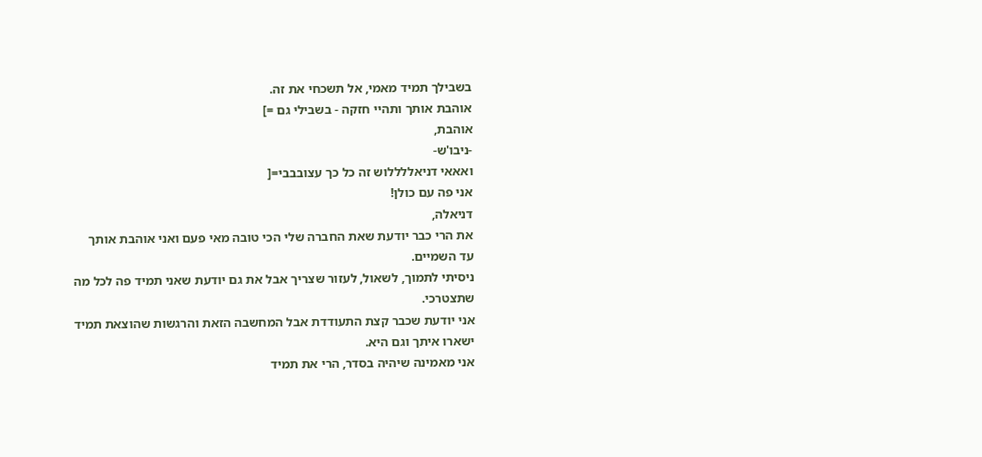בשבילך תמיד מאמי, אל תשכחי את זה.
אוהבת אותך ותהיי חזקה - בשבילי גם =]
אוהבת,
-ניבו'ש-
ואאאי דניאללללוש זה כל כך עצובבבי=[
אני פה עם כולן!
דניאלה,
את הרי כבר יודעת שאת החברה שלי הכי טובה מאי פעם ואני אוהבת אותך עד השמיים.
ניסיתי לתמוך, לשאול, לעזור שצריך אבל את גם יודעת שאני תמיד פה לכל מה שתצטרכי.
אני יודעת שכבר קצת התעודדת אבל המחשבה הזאת והרגשות שהוצאת תמיד ישארו איתך וגם היא.
אני מאמינה שיהיה בסדר, הרי את תמיד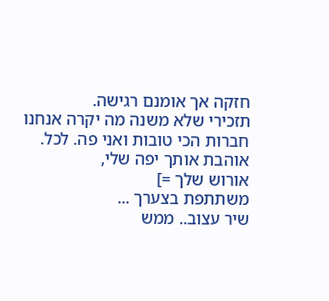חזקה אך אומנם רגישה.
תזכירי שלא משנה מה יקרה אנחנו חברות הכי טובות ואני פה. לכל.
אוהבת אותך יפה שלי,
אורוש שלך =]
משתתפת בצערך ...
שיר עצוב.. ממש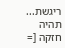ריגשת...
תהיה חזקה [=